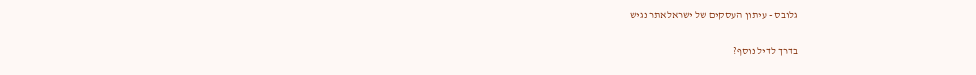גלובס - עיתון העסקים של ישראלאתר נגיש

בדרך לדיל נוסף?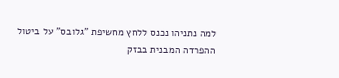למה נתניהו נכנס ללחץ מחשיפת "גלובס" על ביטול ההפרדה המבנית בבזק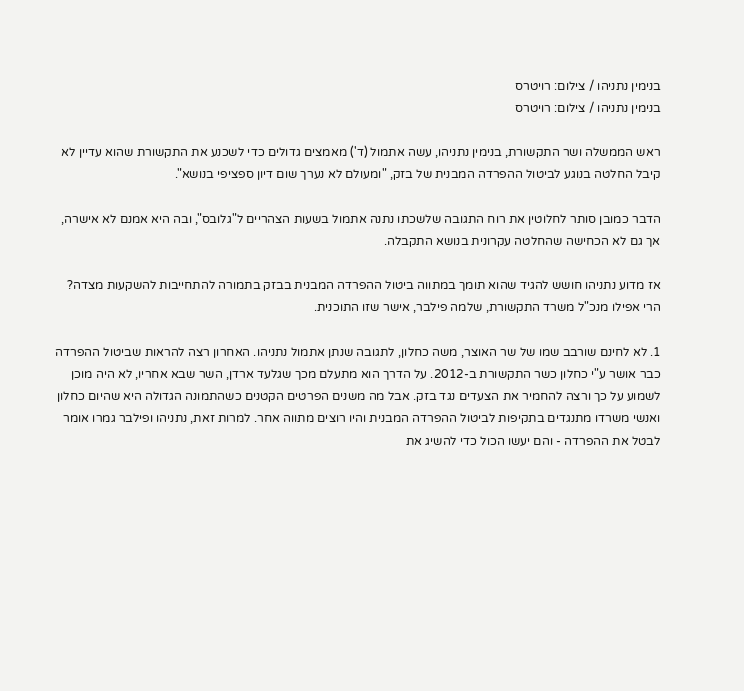בנימין נתניהו / צילום: רויטרס
בנימין נתניהו / צילום: רויטרס

ראש הממשלה ושר התקשורת, בנימין נתניהו, עשה אתמול (ד') מאמצים גדולים כדי לשכנע את התקשורת שהוא עדיין לא קיבל החלטה בנוגע לביטול ההפרדה המבנית של בזק, "ומעולם לא נערך שום דיון ספציפי בנושא".

הדבר כמובן סותר לחלוטין את רוח התגובה שלשכתו נתנה אתמול בשעות הצהריים ל"גלובס", ובה היא אמנם לא אישרה, אך גם לא הכחישה שהחלטה עקרונית בנושא התקבלה.

אז מדוע נתניהו חושש להגיד שהוא תומך במתווה ביטול ההפרדה המבנית בבזק בתמורה להתחייבות להשקעות מצדה? הרי אפילו מנכ"ל משרד התקשורת, שלמה פילבר, אישר שזו התוכנית.

1. לא לחינם שורבב שמו של שר האוצר, משה כחלון, לתגובה שנתן אתמול נתניהו. האחרון רצה להראות שביטול ההפרדה כבר אושר ע"י כחלון כשר התקשורת ב-2012. על הדרך הוא מתעלם מכך שגלעד ארדן, השר שבא אחריו, לא היה מוכן לשמוע על כך ורצה להחמיר את הצעדים נגד בזק. אבל מה משנים הפרטים הקטנים כשהתמונה הגדולה היא שהיום כחלון ואנשי משרדו מתנגדים בתקיפות לביטול ההפרדה המבנית והיו רוצים מתווה אחר. למרות זאת, נתניהו ופילבר גמרו אומר לבטל את ההפרדה - והם יעשו הכול כדי להשיג את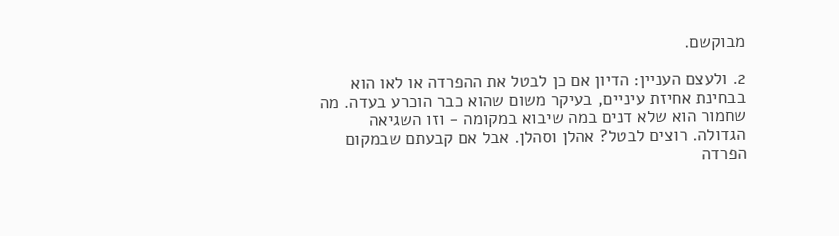מבוקשם.

2. ולעצם העניין: הדיון אם כן לבטל את ההפרדה או לאו הוא בבחינת אחיזת עיניים, בעיקר משום שהוא כבר הוכרע בעדה. מה שחמור הוא שלא דנים במה שיבוא במקומה - וזו השגיאה הגדולה. רוצים לבטל? אהלן וסהלן. אבל אם קבעתם שבמקום הפרדה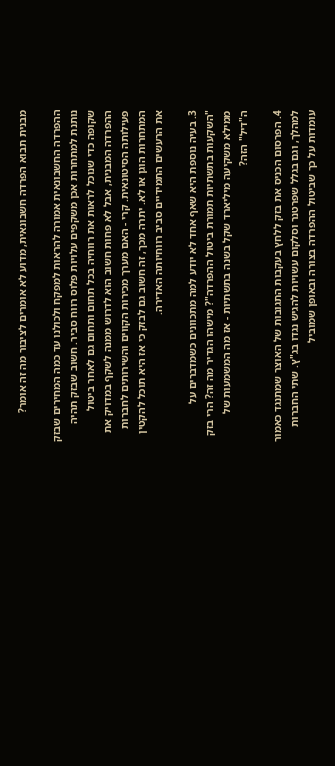מבנית תבוא הפרדה חשבונאית, מדוע לא אומרים לציבור מה זה אומר?

ההפרדה החשבונאית אמורה להראות למפקח ולכולנו עד כמה המחירים שבזק נותנת למתחרות אכן משקפים עלויות פלוס רווח סביר. חשוב שבזק תהיה שקופה כדי שנוכל לראות את רווחיה בכל תחום ותחום גם לאחר ביטול ההפרדה המבנית, אבל לא פחות חשוב הוא לדרוש ממנה לשקף במדויק את פעילותה הסיטונאית. קרי - האם מערך מכירות הקווים והשירותים לחברות המתחרות הוגן או לא. יתרה מכך, זה חשוב גם לבזק כי אז היא תוכל להקטין את הרעשים התמידיים סביב רווחיותה האדירה.

3. בעיה נוספת היא שאף אחד לא יודע למה מתכוונים כשמדברים על "השקעות בתשתיות תמורת ביטול ההפרדה"? מישהו הגדיר מה זה? הרי בזק ממילא משקיעה מיליארד שקל בשנה בתשתיות - אז מה המשמעות של ה"דיל" הזה?

4. הפרסום הכניס את בזק ללחץ בעקבות התגובות של האוצר שמתנגד כאמור למהלך, וגם בגלל שפרטנר וסלקום עשויות להגיש נגדו בג"ץ. שתי החברות עומדות על כך שביטול ההפרדה בצורה ובאופן שמוביל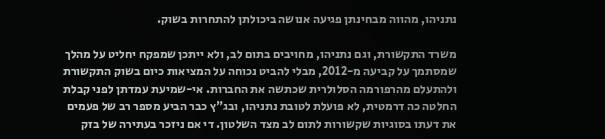נתניהו, מהווה מבחינתן פגיעה אנושה ביכולתן להתחרות בשוק.

משרד התקשורת, וגם נתניהו, מחויבים בתום לב, ולא ייתכן שמפקח יחליט על מהלך שמסתמך על קביעה מ-2012, מבלי להביט נכוחה על המציאות כיום בשוק התקשורת ולהתעלם מהרפורמה הסלולרית שכתשה את החברות. אי-שמיעת עמדתן לפני קבלת החלטה כה דרמטית, לא פועלת לטובת נתניהו, ובג"ץ כבר הביע מספר רב של פעמים את דעתו בסוגיות שקשורות לתום לב מצד השלטון. די אם ניזכר בעתירה של בזק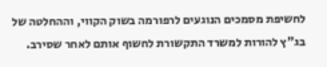לחשיפת מסמכים הנוגעים לרפורמה בשוק הקווי, וההחלטה של בג"ץ להורות למשרד התקשורת לחשוף אותם לאחר שסירב.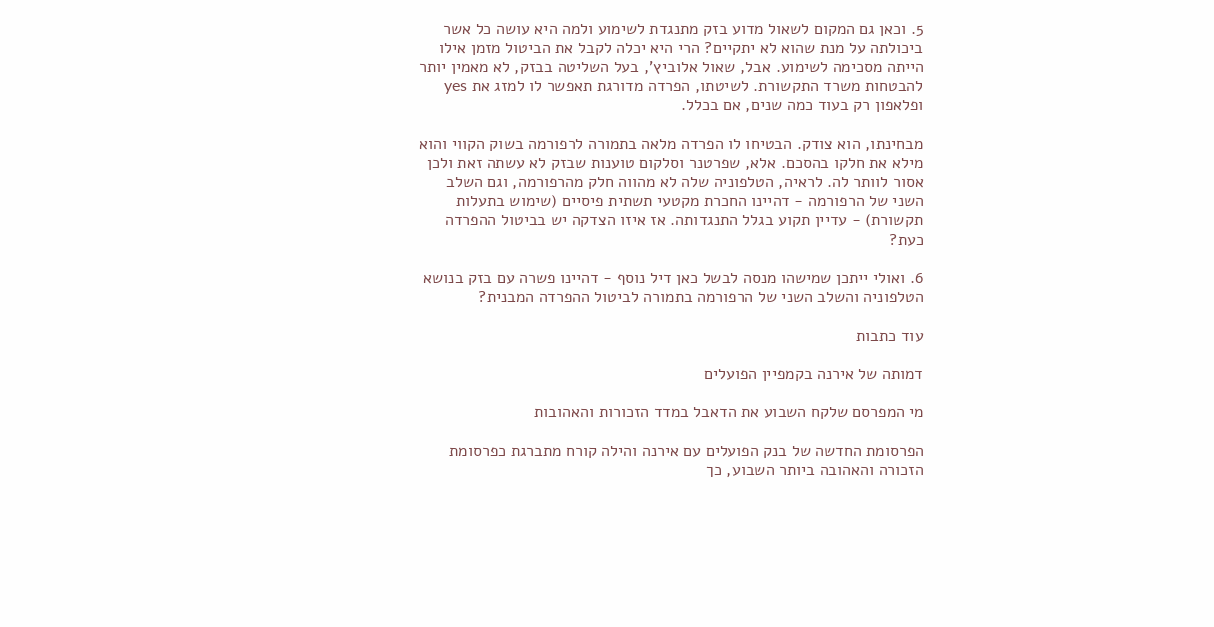5. וכאן גם המקום לשאול מדוע בזק מתנגדת לשימוע ולמה היא עושה כל אשר ביכולתה על מנת שהוא לא יתקיים? הרי היא יכלה לקבל את הביטול מזמן אילו הייתה מסכימה לשימוע. אבל, שאול אלוביץ', בעל השליטה בבזק, לא מאמין יותר להבטחות משרד התקשורת. לשיטתו, הפרדה מדורגת תאפשר לו למזג את yes ופלאפון רק בעוד כמה שנים, אם בכלל.

מבחינתו, הוא צודק. הבטיחו לו הפרדה מלאה בתמורה לרפורמה בשוק הקווי והוא מילא את חלקו בהסכם. אלא, שפרטנר וסלקום טוענות שבזק לא עשתה זאת ולכן אסור לוותר לה. לראיה, הטלפוניה שלה לא מהווה חלק מהרפורמה, וגם השלב השני של הרפורמה - דהיינו החכרת מקטעי תשתית פיסיים (שימוש בתעלות תקשורת) - עדיין תקוע בגלל התנגדותה. אז איזו הצדקה יש בביטול ההפרדה כעת?

6. ואולי ייתכן שמישהו מנסה לבשל כאן דיל נוסף - דהיינו פשרה עם בזק בנושא הטלפוניה והשלב השני של הרפורמה בתמורה לביטול ההפרדה המבנית?

עוד כתבות

דמותה של אירנה בקמפיין הפועלים

מי המפרסם שלקח השבוע את הדאבל במדד הזכורות והאהובות

הפרסומת החדשה של בנק הפועלים עם אירנה והילה קורח מתברגת כפרסומת הזכורה והאהובה ביותר השבוע, כך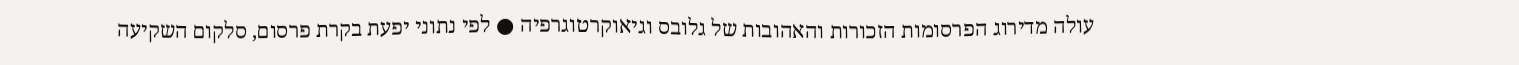עולה מדירוג הפרסומות הזכורות והאהובות של גלובס וגיאוקרטוגרפיה ● לפי נתוני יפעת בקרת פרסום, סלקום השקיעה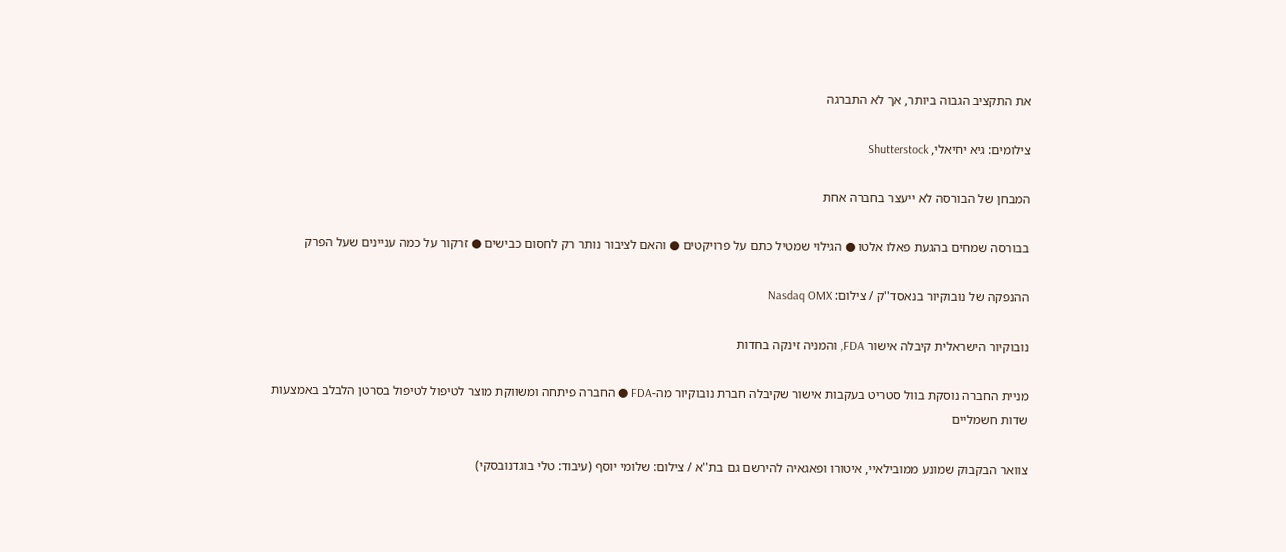את התקציב הגבוה ביותר, אך לא התברגה

צילומים: גיא יחיאלי, Shutterstock

המבחן של הבורסה לא ייעצר בחברה אחת

בבורסה שמחים בהגעת פאלו אלטו ● הגילוי שמטיל כתם על פרויקטים ● והאם לציבור נותר רק לחסום כבישים ● זרקור על כמה עניינים שעל הפרק

ההנפקה של נובוקיור בנאסד''ק / צילום: Nasdaq OMX

נובוקיור הישראלית קיבלה אישור FDA, והמניה זינקה בחדות

מניית החברה נוסקת בוול סטריט בעקבות אישור שקיבלה חברת נובוקיור מה-FDA ● החברה פיתחה ומשווקת מוצר לטיפול לטיפול בסרטן הלבלב באמצעות שדות חשמליים

צוואר הבקבוק שמונע ממובילאיי, איטורו ופאגאיה להירשם גם בת''א / צילום: שלומי יוסף (עיבוד: טלי בוגדנובסקי)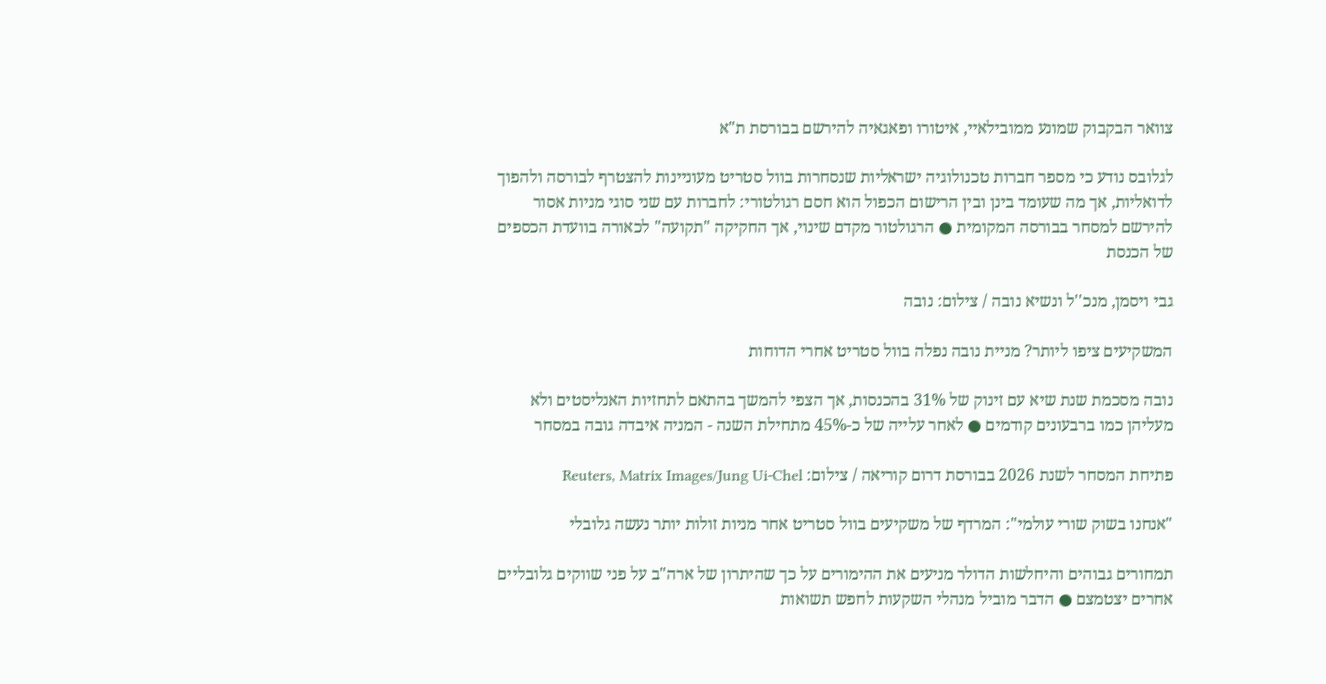צוואר הבקבוק שמונע ממובילאיי, איטורו ופאגאיה להירשם בבורסת ת"א

לגלובס נודע כי מספר חברות טכנולוגיה ישראליות שנסחרות בוול סטריט מעוניינות להצטרף לבורסה ולהפוך לדואליות, אך מה שעומד בינן ובין הרישום הכפול הוא חסם רגולטורי: לחברות עם שני סוגי מניות אסור להירשם למסחר בבורסה המקומית ● הרגולטור מקדם שינוי, אך החקיקה "תקועה" לכאורה בוועדת הכספים של הכנסת

גבי ויסמן, מנכ''ל ונשיא נובה / צילום: נובה

המשקיעים ציפו ליותר? מניית נובה נפלה בוול סטריט אחרי הדוחות

נובה מסכמת שנת שיא עם זינוק של 31% בהכנסות, אך הצפי להמשך בהתאם לתחזיות האנליסטים ולא מעליהן כמו ברבעונים קודמים ● לאחר עלייה של כ-45% מתחילת השנה - המניה איבדה גובה במסחר

פתיחת המסחר לשנת 2026 בבורסת דרום קוריאה / צילום: Reuters, Matrix Images/Jung Ui-Chel

"אנחנו בשוק שורי עולמי": המרדף של משקיעים בוול סטריט אחר מניות זולות יותר נעשה גלובלי

תמחורים גבוהים והיחלשות הדולר מניעים את ההימורים על כך שהיתרון של ארה"ב על פני שווקים גלובליים אחרים יצטמצם ● הדבר מוביל מנהלי השקעות לחפש תשואות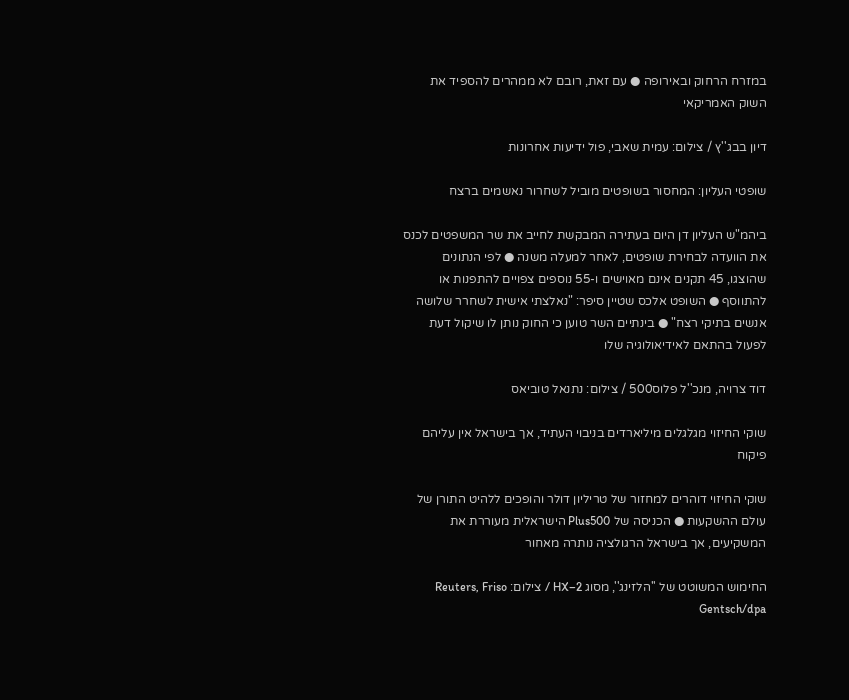במזרח הרחוק ובאירופה ● עם זאת, רובם לא ממהרים להספיד את השוק האמריקאי

דיון בבג''ץ / צילום: עמית שאבי, פול ידיעות אחרונות

שופטי העליון: המחסור בשופטים מוביל לשחרור נאשמים ברצח

ביהמ"ש העליון דן היום בעתירה המבקשת לחייב את שר המשפטים לכנס את הוועדה לבחירת שופטים, לאחר למעלה משנה ● לפי הנתונים שהוצגו, 45 תקנים אינם מאוישים ו-55 נוספים צפויים להתפנות או להתווסף ● השופט אלכס שטיין סיפר: "נאלצתי אישית לשחרר שלושה אנשים בתיקי רצח" ● בינתיים השר טוען כי החוק נותן לו שיקול דעת לפעול בהתאם לאידיאולוגיה שלו

דוד צרויה, מנכ''ל פלוס500 / צילום: נתנאל טוביאס

שוקי החיזוי מגלגלים מיליארדים בניבוי העתיד, אך בישראל אין עליהם פיקוח

שוקי החיזוי דוהרים למחזור של טריליון דולר והופכים ללהיט התורן של עולם ההשקעות ● הכניסה של Plus500 הישראלית מעוררת את המשקיעים, אך בישראל הרגולציה נותרה מאחור

החימוש המשוטט של ''הלזינג'', מסוג HX–2 / צילום: Reuters, Friso Gentsch/dpa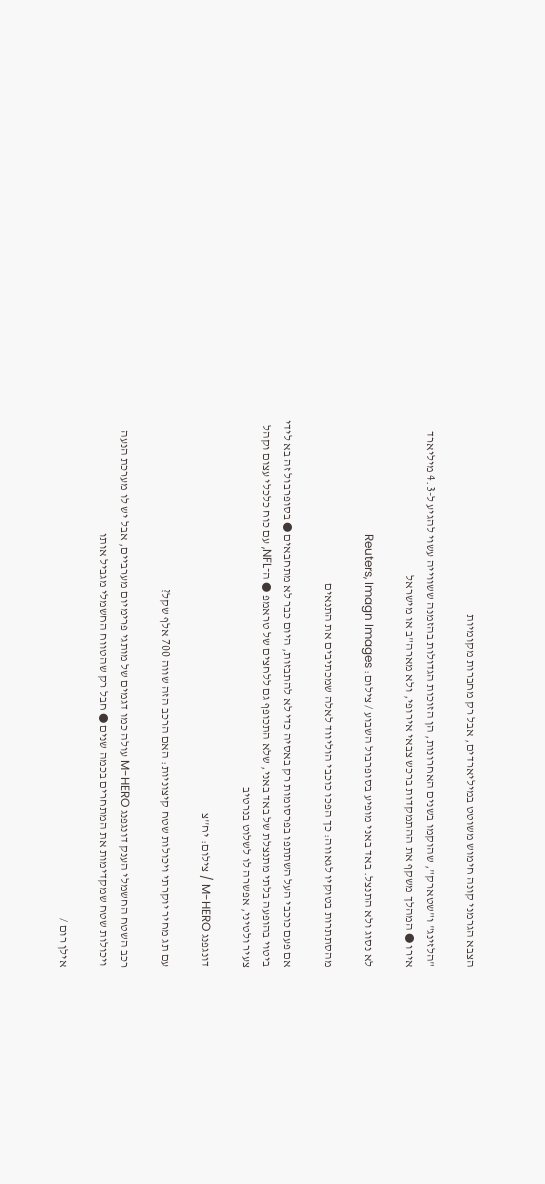הצבא הגרמני קונה חימוש משוטט במיליארדים, אבל רק מחברות מקומיות

"הלזינג" ו"שטארק", שהוקמו בשנים האחרונות, הן הזוכות הגדולות בהזמנה ששווייה עשוי להגיע ל-4.3 מיליארד אירו ● המהלך משקף את ההתמקדות ברכש צבאי אירופי, ולא מארה"ב או מישראל

לא נסוג ולא התנצל. באד באני מופיע בסופרבול השבוע / צילום: Reuters, Imagn Images

מהסתתרות בטוקיו לגאווה: כך הפכו כוכבי הוליווד לאלה שמכתיבים את התנאים

אם פעם כוכבי העל השתתפו בפרסומות רק באסיה כדי לא להתבזות, היום כבר לא מתחבאים ● בסופרבול זה בא לידי ביטוי בהופעה בלתי מתנצלת של באד באני, שלא התכופף גם ללחצים של טראמפ ● ה־NFL, עם כוח כלכלי עצום וקהל צעיר ולטיני, אפשרה לו לשלוט בנרטיב

דונגפנג M-HERO / צילום: יח''צ

עם תג מחיר יוקרתי ויכולות שטח קיצוניות: האם הרכב הזה שווה 700 אלף שקל?

רכב השטח החשמלי הענק דונגפנג M-HERO עולה כמו דגמים של מותגי פרימיום מערביים, אבל יש לו מערכת הנעה ויכולות שטח שמקדימות את המתחרים בכמה שנים ● חבל רק שהטווח החשמלי מגביל אותו

אילן רום /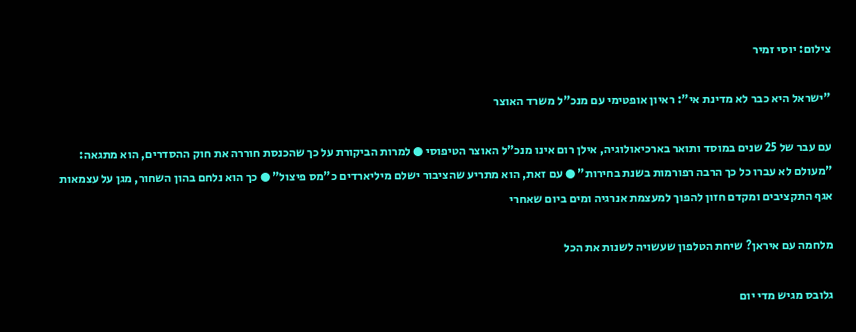צילום: יוסי זמיר

"ישראל היא כבר לא מדינת אי": ראיון אופטימי עם מנכ"ל משרד האוצר

עם עבר של 25 שנים במוסד ותואר בארכיאולוגיה, אילן רום אינו מנכ"ל האוצר הטיפוסי ● למרות הביקורת על כך שהכנסת חוררה את חוק ההסדרים, הוא מתגאה: "מעולם לא עברו כל כך הרבה רפורמות בשנת בחירות" ● עם זאת, הוא מתריע שהציבור ישלם מיליארדים כ"מס פיצול" ● כך הוא נלחם בהון השחור, מגן על עצמאות אגף התקציבים ומקדם חזון להפוך למעצמת אנרגיה ומים ביום שאחרי

מלחמה עם איראן? שיחת הטלפון שעשויה לשנות את הכל

גלובס מגיש מדי יום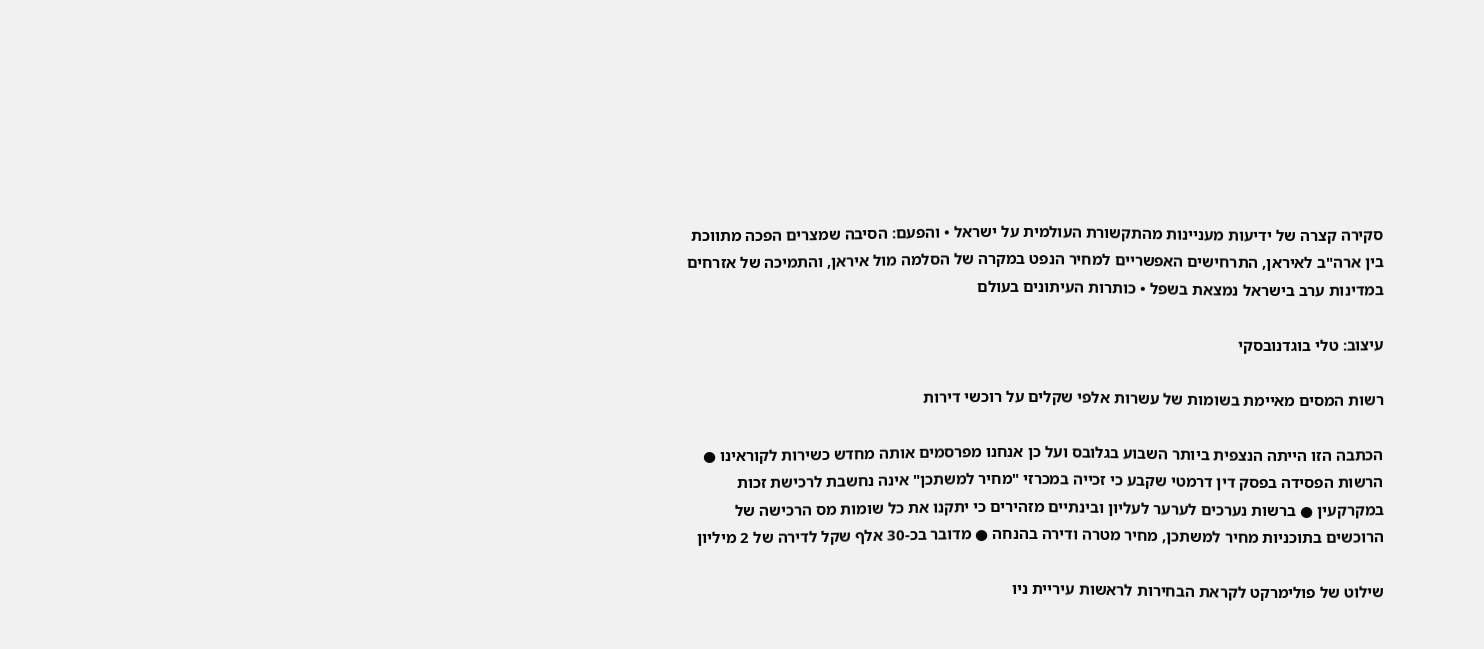סקירה קצרה של ידיעות מעניינות מהתקשורת העולמית על ישראל • והפעם: הסיבה שמצרים הפכה מתווכת בין ארה"ב לאיראן, התרחישים האפשריים למחיר הנפט במקרה של הסלמה מול איראן, והתמיכה של אזרחים במדינות ערב בישראל נמצאת בשפל • כותרות העיתונים בעולם

עיצוב: טלי בוגדנובסקי

רשות המסים מאיימת בשומות של עשרות אלפי שקלים על רוכשי דירות

הכתבה הזו הייתה הנצפית ביותר השבוע בגלובס ועל כן אנחנו מפרסמים אותה מחדש כשירות לקוראינו ● הרשות הפסידה בפסק דין דרמטי שקבע כי זכייה במכרזי "מחיר למשתכן" אינה נחשבת לרכישת זכות במקרקעין ● ברשות נערכים לערער לעליון ובינתיים מזהירים כי יתקנו את כל שומות מס הרכישה של הרוכשים בתוכניות מחיר למשתכן, מחיר מטרה ודירה בהנחה ● מדובר בכ-30 אלף שקל לדירה של 2 מיליון

שילוט של פולימרקט לקראת הבחירות לראשות עיריית ניו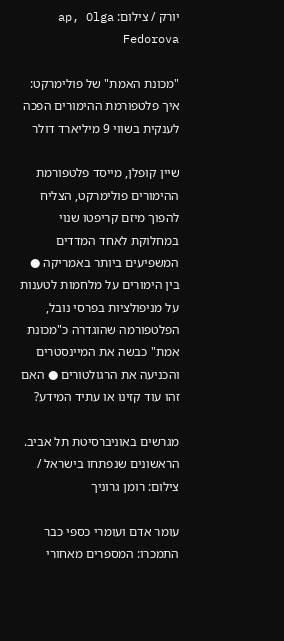יורק / צילום: ap, Olga Fedorova

"מכונת האמת" של פולימרקט: איך פלטפורמת ההימורים הפכה לענקית בשווי 9 מיליארד דולר

שיין קופלן, מייסד פלטפורמת ההימורים פולימרקט, הצליח להפוך מיזם קריפטו שנוי במחלוקת לאחד המדדים המשפיעים ביותר באמריקה ● בין הימורים על מלחמות לטענות על מניפולציות בפרסי נובל, הפלטפורמה שהוגדרה כ"מכונת אמת" כבשה את המיינסטרים והכניעה את הרגולטורים ● האם זהו עוד קזינו או עתיד המידע?

מגרשים באוניברסיטת תל אביב. הראשונים שנפתחו בישראל / צילום: רומן גרוניך

עומר אדם ועומרי כספי כבר התמכרו: המספרים מאחורי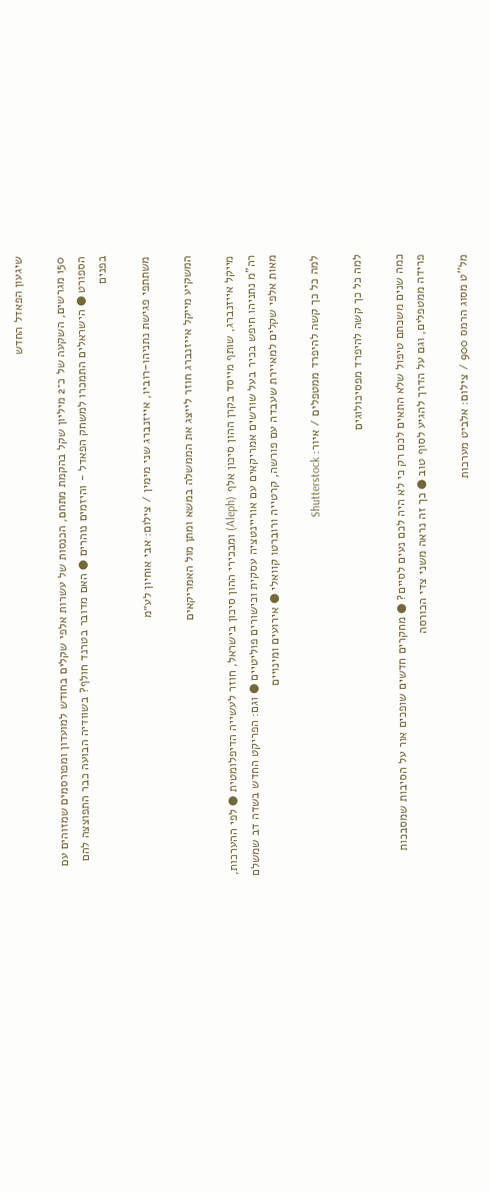שיגעון הפאדל החדש

150 מגרשים, השקעה של כ־2 מיליון שקל בהקמת מתחם, הכנסות של עשרות אלפי שקלים בחודש למועדון ומפורסמים שמזוהים עם הספורט ● הישראלים התמכרו למשחק הפאדל - והיזמים נוהרים ● האם מדובר בטרנד חולף? בשוודיה הבועה כבר התפוצצה להם בפנים

משתתפי פגישת נתניהו-רוביו, אייזנברג שני מימין / צילום: אבי אוחיון לע״מ

המשקיע מייקל אייזנברג חוזר לייצג את הממשלה במשא ומתן מול האמריקאים

מייקל אייזנברג, שותף מייסד בקרן ההון סיכון אלף (Aleph) ומבכירי ההון סיכון בישראל, חוזר לעשייה הדיפלומטית ● לפי ההערכות, רה"מ נתניהו חיפש בכיר בעל שורשים אמריקאים עם אוריינטציה עסקית וכישורים פוליטיים ● וגם: הפריקט החדש בשדה דב שמשלם מאות אלפי שקלים למאיירת שעבדה עם פורשה, קרטייה ורוברטו קוואלי ● אירועים ומינויים

למה כל כך קשה להיפרד ממטפלים / איור: Shutterstock

למה כל כך קשה להיפרד מפסיכולוגים

כמה שנים משכתם טיפול שלא התאים לכם רק כי לא היה לכם נעים לסיים? ● מחקרים חדשים שופכים אור על הסיבות שמסבכות פרידה ממטפלים, וגם על הדרך להגיע לסוף טוב ● כך זה נראה משני צדי הכורסה

מל''ט מסוג הרמס 900 / צילום: אלביט מערכות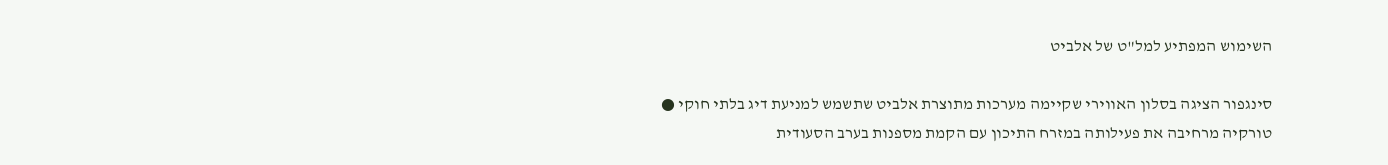השימוש המפתיע למל"ט של אלביט

סינגפור הציגה בסלון האווירי שקיימה מערכות מתוצרת אלביט שתשמש למניעת דיג בלתי חוקי ● טורקיה מרחיבה את פעילותה במזרח התיכון עם הקמת מספנות בערב הסעודית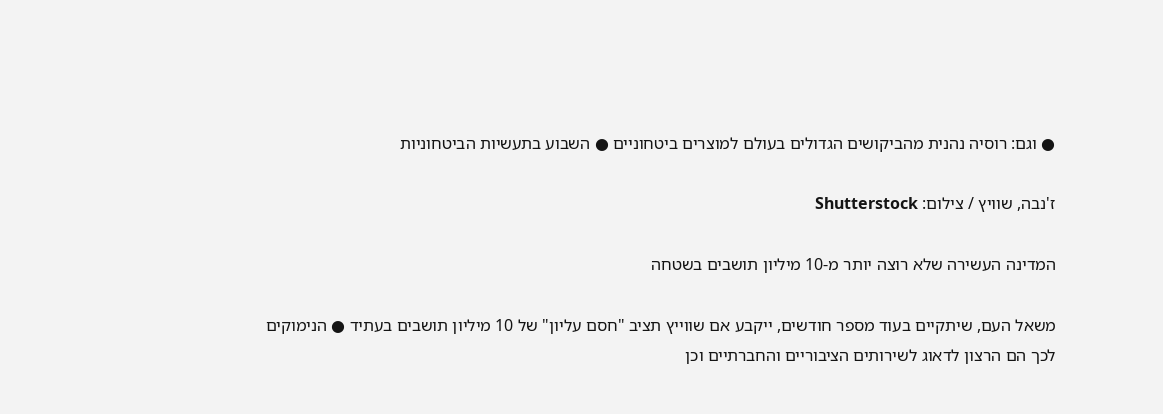● וגם: רוסיה נהנית מהביקושים הגדולים בעולם למוצרים ביטחוניים ● השבוע בתעשיות הביטחוניות

ז'נבה, שוויץ / צילום: Shutterstock

המדינה העשירה שלא רוצה יותר מ-10 מיליון תושבים בשטחה

משאל העם, שיתקיים בעוד מספר חודשים, ייקבע אם שווייץ תציב "חסם עליון" של 10 מיליון תושבים בעתיד ● הנימוקים לכך הם הרצון לדאוג לשירותים הציבוריים והחברתיים וכן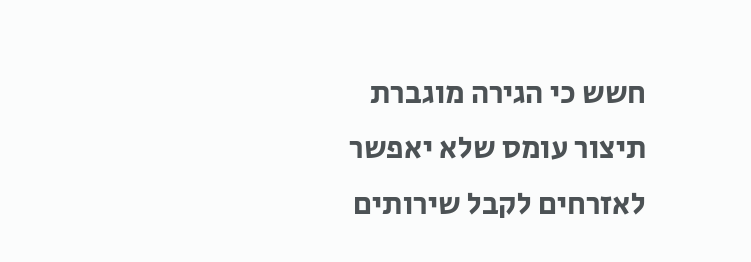חשש כי הגירה מוגברת תיצור עומס שלא יאפשר לאזרחים לקבל שירותים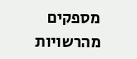מספקים מהרשויות